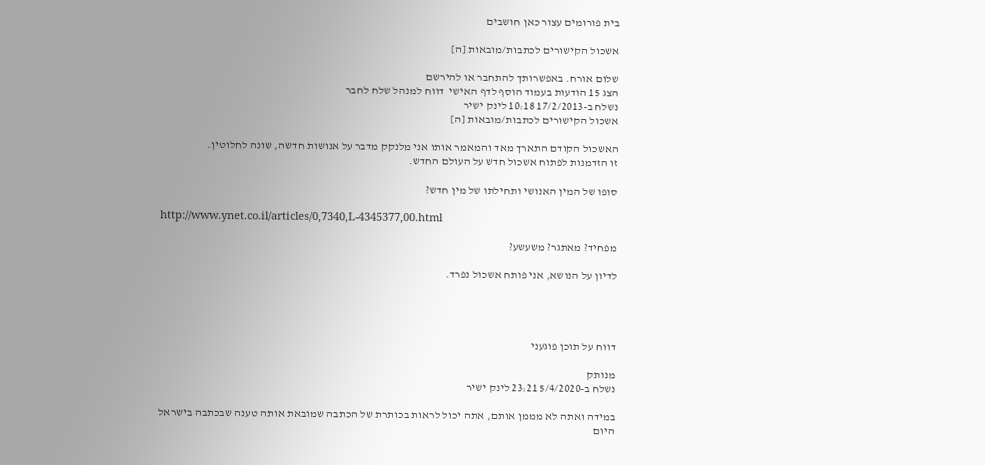בית פורומים עצור כאן חושבים

אשכול הקישורים לכתבות/מובאות [ה]

שלום אורח. באפשרותך להתחבר או להירשם
הצג 15 הודעות בעמוד הוסף לדף האישי  דווח למנהל שלח לחבר
נשלח ב-17/2/2013 10:18 לינק ישיר
אשכול הקישורים לכתבות/מובאות [ה]

האשכול הקודם התארך מאד והמאמר אותו אני מלנקק מדבר על אנושות חדשה, שונה לחלוטין.
זו הזדמנות לפתוח אשכול חדש על העולם החדש.

סופו של המין האנושי ותחילתו של מין חדש?

http://www.ynet.co.il/articles/0,7340,L-4345377,00.html

מפחיד? מאתגר? משעשע?

לדיון על הנושא, אני פותח אשכול נפרד.




דווח על תוכן פוגעני

מנותק
נשלח ב-5/4/2020 23:21 לינק ישיר

במידה ואתה לא מממן אותם, אתה יכול לראות בכותרת של הכתבה שמובאת אותה טענה שבכתבה בישראל היום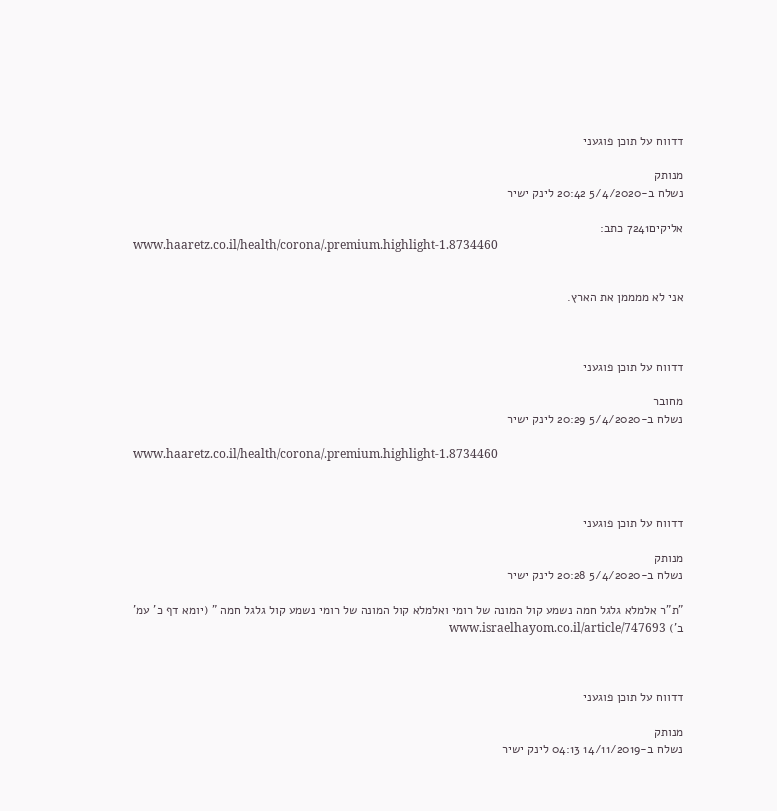דדווח על תוכן פוגעני

מנותק
נשלח ב-5/4/2020 20:42 לינק ישיר

אליקים7241 כתב:
www.haaretz.co.il/health/corona/.premium.highlight-1.8734460


אני לא ממממן את הארץ.



דדווח על תוכן פוגעני

מחובר
נשלח ב-5/4/2020 20:29 לינק ישיר

www.haaretz.co.il/health/corona/.premium.highlight-1.8734460



דדווח על תוכן פוגעני

מנותק
נשלח ב-5/4/2020 20:28 לינק ישיר

"ת"ר אלמלא גלגל חמה נשמע קול המונה של רומי ואלמלא קול המונה של רומי נשמע קול גלגל חמה " (יומא דף כ' עמ' ב') www.israelhayom.co.il/article/747693



דדווח על תוכן פוגעני

מנותק
נשלח ב-14/11/2019 04:13 לינק ישיר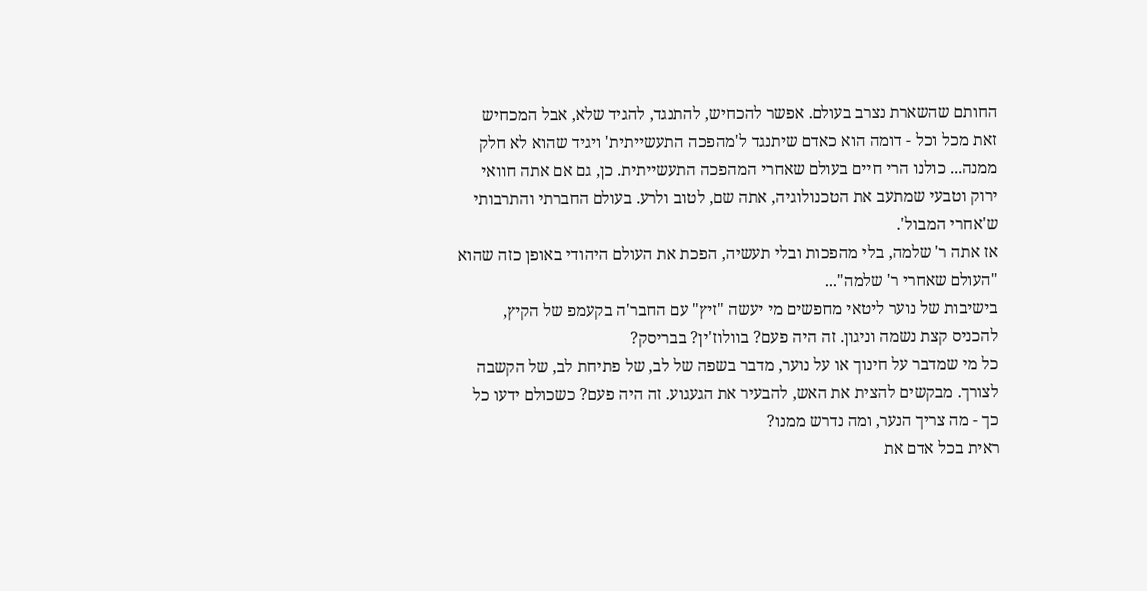החותם שהשארת נצרב בעולם. אפשר להכחיש, להתנגד, להגיד שלא, אבל המכחיש זאת מכל וכל - דומה הוא כאדם שיתנגד ל'מהפכה התעשייתית' ויגיד שהוא לא חלק ממנה... כולנו הרי חיים בעולם שאחרי המהפכה התעשייתית. כן, גם אם אתה חוואי ירוק וטבעי שמתעב את הטכנולוגיה, אתה שם, לטוב ולרע. בעולם החברתי והתרבותי ש'אחרי המבול'.
אז אתה ר' שלמה, בלי מהפכות ובלי תעשיה, הפכת את העולם היהודי באופן כזה שהוא "העולם שאחרי ר' שלמה"...
בישיבות של נוער ליטאי מחפשים מי יעשה "זיץ" עם החבר'ה בקעמפ של הקיץ, להכניס קצת נשמה וניגון. זה היה פעם? בוולוז'ין? בבריסק?
כל מי שמדבר על חינוך או על נוער, מדבר בשפה של לב, של פתיחת לב, של הקשבה לצורך. מבקשים להצית את האש, להבעיר את הגעגוע. זה היה פעם? כשכולם ידעו כל כך - מה צריך הנער, ומה נדרש ממנו?
ראית בכל אדם את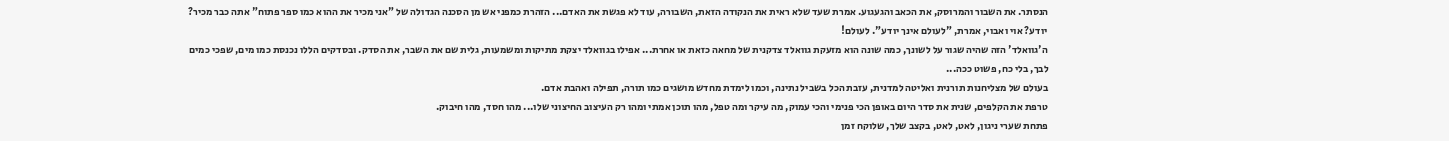הנסתר. את השבור והמרוסק, את הכאב והגעגוע. אמרת שעד שלא ראית את הנקודה הזאת, השבורה, עוד לא פגשת את האדם... הזהרת כמפני אש מן הסכנה הגדולה של "אני מכיר את ההוא כמו ספר פתוח" אתה כבר מכיר? יודע? אוי ואבוי, אמרת, "לעולם אינך יודע". לעולם!
ה'גוואלד' הזה שהיה שגור על לשונך, כמה שונה הוא מזעקת גוואלד צדקנית של מחאה כזאת או אחרת... אפילו בגוואלד יצקת מתיקות ומשמעות, גלית שם את השבר, את הסדק. ובסדקים הללו נכנסת כמו מים, שפכי כמים לבך, בלי כח, פשוט ככה...
בעולם של מצליחנות תורנית ואליטה למדנית, עזבת הכל בשביל נתינה, וכמו לימדת מחדש מושגים כמו תורה, תפילה ואהבת אדם.
טרפת את הקלפים, שנית את סדר היום באופן הכי פנימי והכי עמוק, מה עיקר ומה טפל, מהו תוכן אמתי ומהו רק העיצוב החיצוני שלו... מהו חסד, מהו חיבוק.
פתחת שערי ניגון, לאט, לאט, בקצב שלך, שלוקח זמן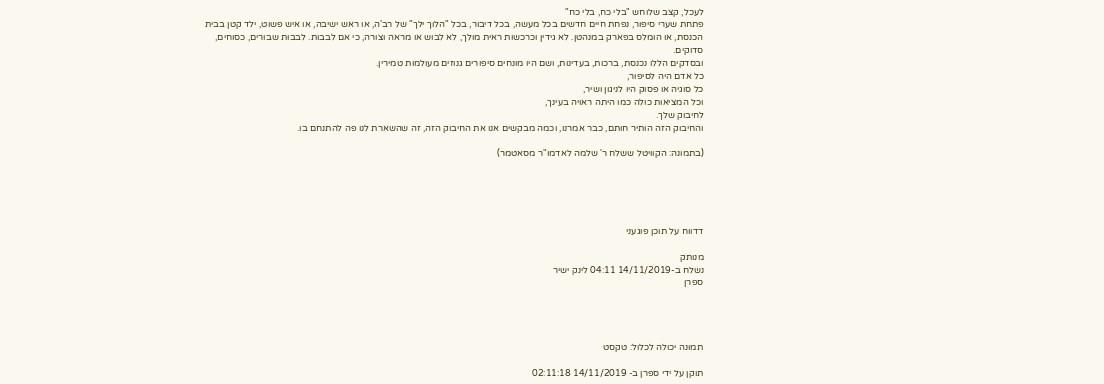לעכל, קצב שלוחש "בלי כח, בלי כח"
פתחת שערי סיפור, נפחת חיים חדשים בכל מעשה, בכל דיבור, בכל "הלוך ילך" של רב'ה, או ראש ישיבה, או איש פשוט, ילד קטן בבית הכנסת, או הומלס בפארק במנהטן. לא גידין וכרכשות ראית מולך, לא לבוש או מראה וצורה, כי אם לבבות. לבבות שבורים, כסוחים, סדוקים.
ובסדקים הללו נכנסת, ברכות, בעדינות, ושם היו מונחים סיפורים גנוזים מעולמות טמירין.
כל אדם היה לסיפור,
כל סוגיה או פסוק היו לניגון ושיר,
וכל המציאות כולה כמו היתה ראויה בעינך,
לחיבוק שלך.
והחיבוק הזה הותיר חותם, כבר אמרנו, וכמה מבקשים אנו את החיבוק הזה, זה שהשארת לנו פה להתנחם בו.

(בתמונה: הקוויטל ששלח ר' שלמה לאדמו"ר מסאטמר)





דדווח על תוכן פוגעני

מנותק
נשלח ב-14/11/2019 04:11 לינק ישיר
ספרן




תמונה יכולה לכלול: טקסט

תוקן על ידי ספרן ב- 14/11/2019 02:11:18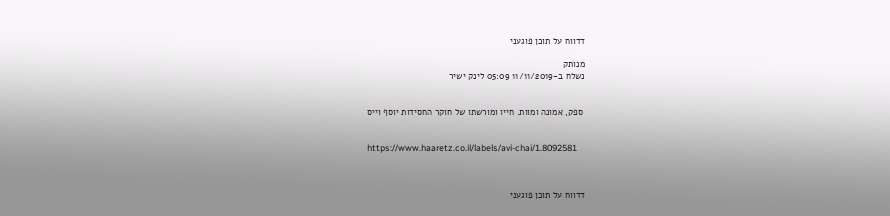דדווח על תוכן פוגעני

מנותק
נשלח ב-11/11/2019 05:09 לינק ישיר


 ספק, אמונה ומוות. חייו ומורשתו של חוקר החסידות יוסף וייס


https://www.haaretz.co.il/labels/avi-chai/1.8092581



דדווח על תוכן פוגעני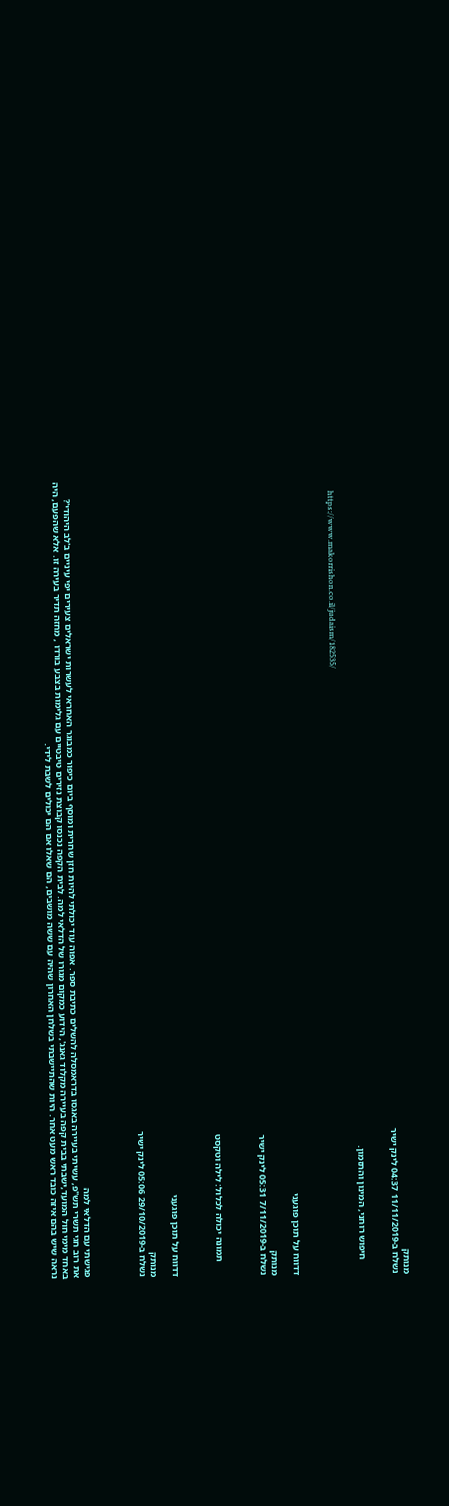מנותק
נשלח ב-11/11/2019 04:37 לינק ישיר


      חיפוש רוחני, המינון והתזמון.

      https://www.makorrishon.co.il/judaism/182535/



דדווח על תוכן פוגעני

מנותק
נשלח ב-7/11/2019 05:31 לינק ישיר



      תמונה יכולה לכלול: לילה וטקסט



דדווח על תוכן פוגעני

מנותק
נשלח ב-29/10/2019 05:06 לינק ישיר




פגישתי עם הדלאי למה
את רוב חגי תשרי תש"פ, עשיתי בעיירה באגסו בדראמסלה להשלים כתיבת ספר. אפוה עוד יכולתי להיות חזן שחרית ומוסף ביום כיפור כמבוגר האחראי לעשרות ישראלים צעירים יפי עיניים ב'לב היהודי'? באחד מימי חול המועד,ישבתי בבית קפה בעיירה מקלוד גאנג', הידוע כמקום מגורו של הדלאי למה. לבית הקפה נכנסו קבוצת נזירים טיבטיים עם גלימות בצבע בורדו , מחזה תדיר בעירה זו. אלא שהפעם, היה נראה שיש בהם איזה כובד ראש מעט אחר. היות שהתיישבתי בשלחן האחרון שהיה עם ששה מושבים, הם שאלו אם הם יכולים לשבת לידי.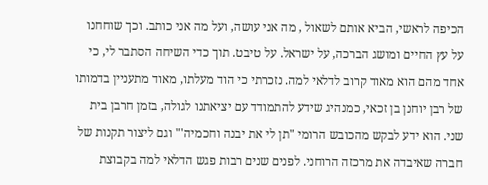הכיפה לראשי, הביא אותם לשאול , מה אני עושה, ועל מה אני כותב. וכך שוחחנו על עץ החיים ומושג הברכה, על ישראל. על טיבט. תוך כדי השיחה הסתבר לי, כי אחד מהם הוא מאוד קרוב לדלאי למה. נזכרתי כי הוד מעלתו, מאוד מתעניין בדמותו של רבן יוחנן בן זכאי, כמנהיג שידע להתמודד עם יציאתנו לגולה, בזמן חרבן בית שני. הוא ידע לבקש מהכובש הרומי "תן לי את יבנה וחכמיה'" וגם ליצור תקנות של חברה שאיבדה את מרכזה הרוחני. לפנים שנים רבות פגש הדלאי למה בקבוצת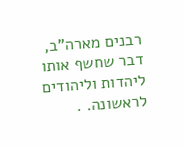רבנים מארה"ב, דבר שחשף אותו ליהדות וליהודים לראשונה. .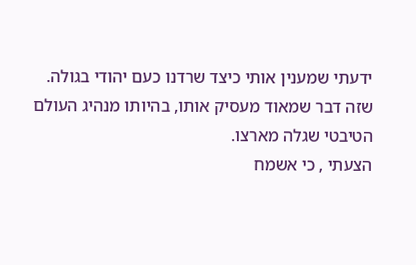ידעתי שמענין אותי כיצד שרדנו כעם יהודי בגולה. שזה דבר שמאוד מעסיק אותו, בהיותו מנהיג העולם הטיבטי שגלה מארצו.
הצעתי , כי אשמח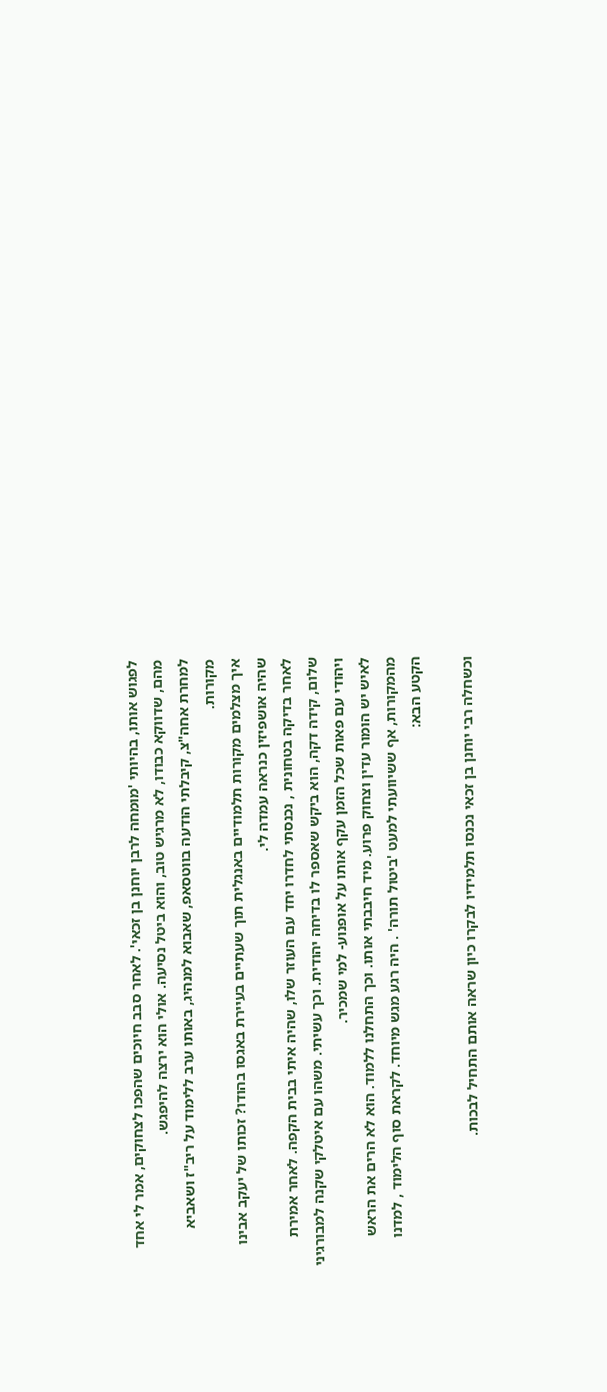לפגוש אותו, בהיותי 'מומחה לרבן יוחנן בן זכאי'. לאחר סבב חיוכים שהפכו לצחוקים, אמר לי אחד מהם, שדווקא כבודו, לא מרגיש טוב, והוא ביטל נסיעה. אולי הוא ירצה להיפגש.
למחרת אחה"צ, קיבלתי הודעה בווטסאפ, שאבוא למנהיג, באותו ערב ללימוד על ריב"ז ושאביא מקורות.
איך מצלמים מקורות תלמודיים באנגלית תוך שעתיים בעיירת באגסו בהודו? זכותו של יעקב אבינו שהיה אושפיזין כנראה עמדה לי.
לאחר בדיקה בטחונית , נכנסתי לחדרו יחד עם העוזר שלו, שהיה איתי בבית הקפה. לאחר אמירת שלום, קידה דקה, הוא ביקש שאספר לו בדיחה יהודית. וכך עשיתי. משהו עם איטלקי שקנה למבורגיני ויהודי עם פאות שכל הזמן עקף אותו על אופנוע- למי שמכיר.
לאיש יש הומור עדין וצחוק פרוע. מיד חיבבתי אותו. וכך התחלנו ללמוד. הוא לא הרים את הראש מהמקורות, אף ששיוועתי למעט 'ביטול תורה' . היה רגע מגש מיוחד. לקראת סוף הלימוד , למדנו הקטע הבא:

וכשחלה רבי יוחנן בן זכאי נכנסו תלמידיו לבקרו כיון שראה אותם התחיל לבכות.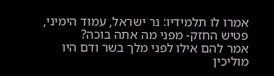אמרו לו תלמידיו: נר ישראל, עמוד הימיני, פטיש החזק- מפני מה אתה בוכה?
אמר להם אילו לפני מלך בשר ודם היו מוליכין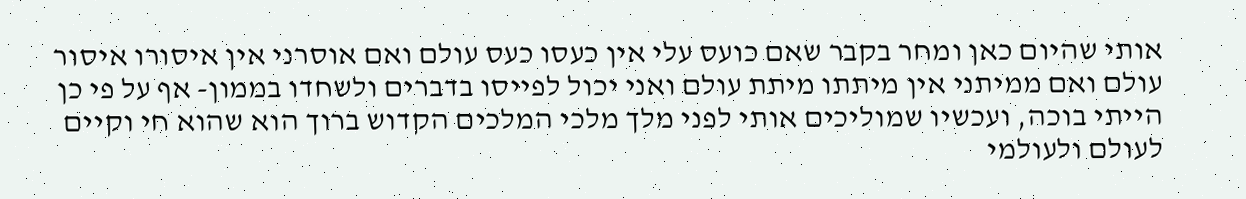אותי שהיום כאן ומחר בקבר שאם כועס עלי אין כעסו כעס עולם ואם אוסרני אין איסורו איסור עולם ואם ממיתני אין מיתתו מיתת עולם ואני יכול לפייסו בדברים ולשחדו בממון- אף על פי כן הייתי בוכה, ועכשיו שמוליכים אותי לפני מלך מלכי המלכים הקדוש ברוך הוא שהוא חי וקיים לעולם ולעולמי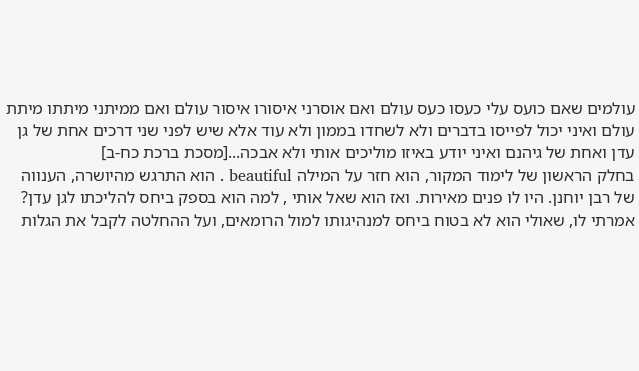עולמים שאם כועס עלי כעסו כעס עולם ואם אוסרני איסורו איסור עולם ואם ממיתני מיתתו מיתת עולם ואיני יכול לפייסו בדברים ולא לשחדו בממון ולא עוד אלא שיש לפני שני דרכים אחת של גן עדן ואחת של גיהנם ואיני יודע באיזו מוליכים אותי ולא אבכה...[מסכת ברכת כח-ב]
בחלק הראשון של לימוד המקור, הוא חזר על המילה beautiful . הוא התרגש מהיושרה, הענווה של רבן יוחנן. היו לו פנים מאירות. ואז הוא שאל אותי , למה הוא בספק ביחס להליכתו לגן עדן? אמרתי לו, שאולי הוא לא בטוח ביחס למנהיגותו למול הרומאים, ועל ההחלטה לקבל את הגלות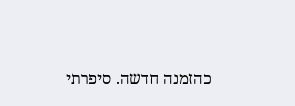כהזמנה חדשה. סיפרתי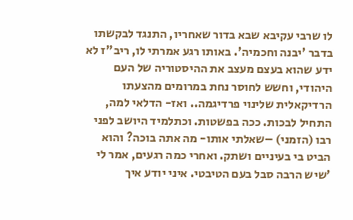לו שרבי עקיבא שבא בדור שאחריו, התנגד לבקשתו בדבר 'יבנה וחכמיה'. באותו רגע אמרתי לו, ריב"ז לא ידע שהוא בעצם מעצב את ההיסטוריה של העם היהודי, וחשש לחוסר נחת במרומים מהצעתו הרדיקאלית שלינוי פרדיגמה.. ואז- הדלאי למה, התחיל לבכות. ככה בפשטות. וכתלמיד היושב לפני רבו (הזמני) –שאלתי אותו- מה אתה בוכה? והוא הביט בי בעיניים ושתק. ואחרי כמה רגעים, אמר לי 'שיש הרבה סבל בעם הטיבטי. איני יודע איך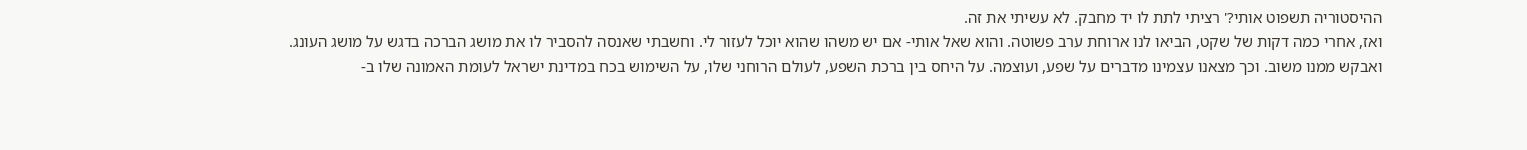ההיסטוריה תשפוט אותי?' רציתי לתת לו יד מחבק. לא עשיתי את זה.
ואז, אחרי כמה דקות של שקט, הביאו לנו ארוחת ערב פשוטה. והוא שאל אותי- אם יש משהו שהוא יוכל לעזור לי. וחשבתי שאנסה להסביר לו את מושג הברכה בדגש על מושג העונג. ואבקש ממנו משוב. וכך מצאנו עצמינו מדברים על שפע, ועוצמה. על היחס בין ברכת השפע, לעולם הרוחני שלו, על השימוש בכח במדינת ישראל לעומת האמונה שלו ב-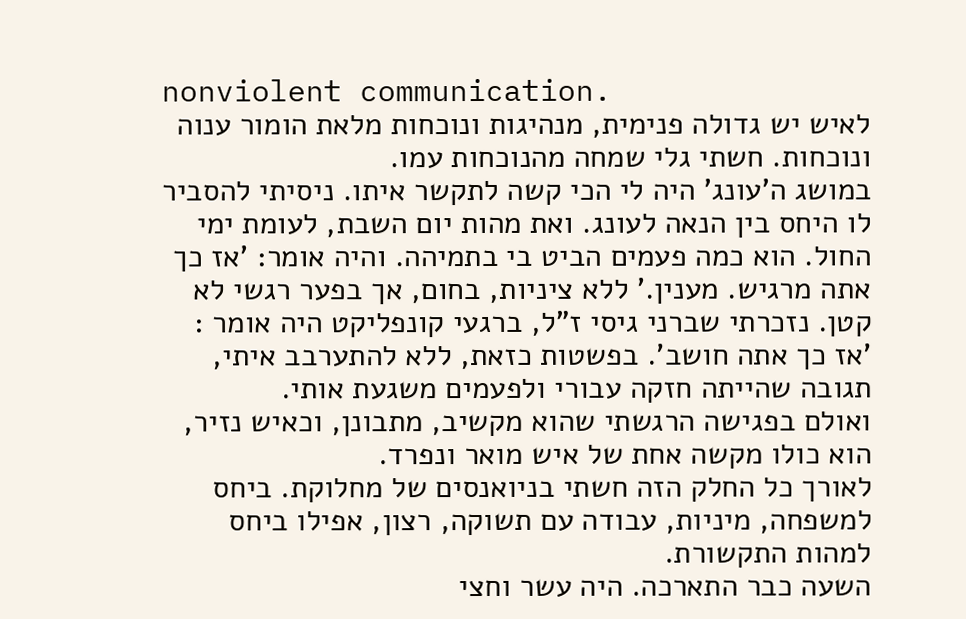nonviolent communication.
לאיש יש גדולה פנימית, מנהיגות ונוכחות מלאת הומור ענוה ונוכחות. חשתי גלי שמחה מהנוכחות עמו.
במושג ה'עונג' היה לי הכי קשה לתקשר איתו. ניסיתי להסביר לו היחס בין הנאה לעונג. ואת מהות יום השבת, לעומת ימי החול. הוא כמה פעמים הביט בי בתמיהה. והיה אומר: 'אז כך אתה מרגיש. מענין.' ללא ציניות, בחום, אך בפער רגשי לא קטן. נזכרתי שברני גיסי ז"ל, ברגעי קונפליקט היה אומר : 'אז כך אתה חושב'. בפשטות כזאת, ללא להתערבב איתי, תגובה שהייתה חזקה עבורי ולפעמים משגעת אותי.
ואולם בפגישה הרגשתי שהוא מקשיב, מתבונן, וכאיש נזיר, הוא כולו מקשה אחת של איש מואר ונפרד.
לאורך כל החלק הזה חשתי בניואנסים של מחלוקת. ביחס למשפחה, מיניות, עבודה עם תשוקה, רצון, אפילו ביחס למהות התקשורת.
השעה כבר התארכה. היה עשר וחצי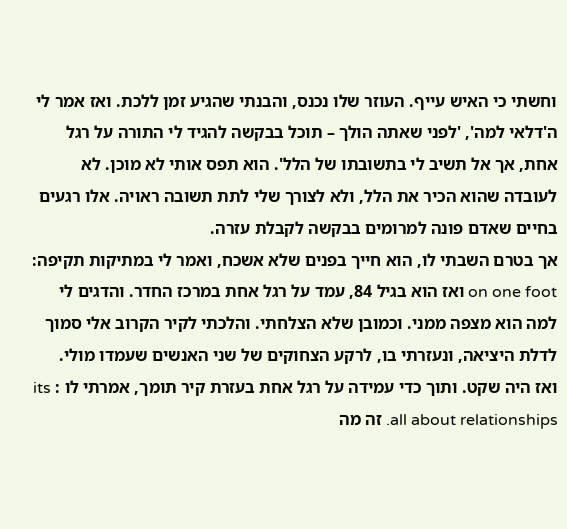וחשתי כי האיש עייף. העוזר שלו נכנס, והבנתי שהגיע זמן ללכת. ואז אמר לי ה'דלאי למה', 'לפני שאתה הולך – תוכל בבקשה להגיד לי התורה על רגל אחת, אך אל תשיב לי בתשובתו של הלל'. הוא תפס אותי לא מוכן. לא לעובדה שהוא הכיר את הלל, ולא לצורך שלי לתת תשובה ראויה. אלו רגעים בחיים שאדם פונה למרומים בבקשה לקבלת עזרה.
אך בטרם השבתי לו, הוא חייך בפנים שלא אשכח, ואמר לי במתיקות תקיפה: on one foot ואז הוא בגיל 84, עמד על רגל אחת במרכז החדר. והדגים לי למה הוא מצפה ממני. וכמובן שלא הצלחתי. והלכתי לקיר הקרוב אלי סמוך לדלת היציאה, ונעזרתי בו, לרקע הצחוקים של שני האנשים שעמדו מולי.
ואז היה שקט. ותוך כדי עמידה על רגל אחת בעזרת קיר תומך, אמרתי לו : its all about relationships. זה מה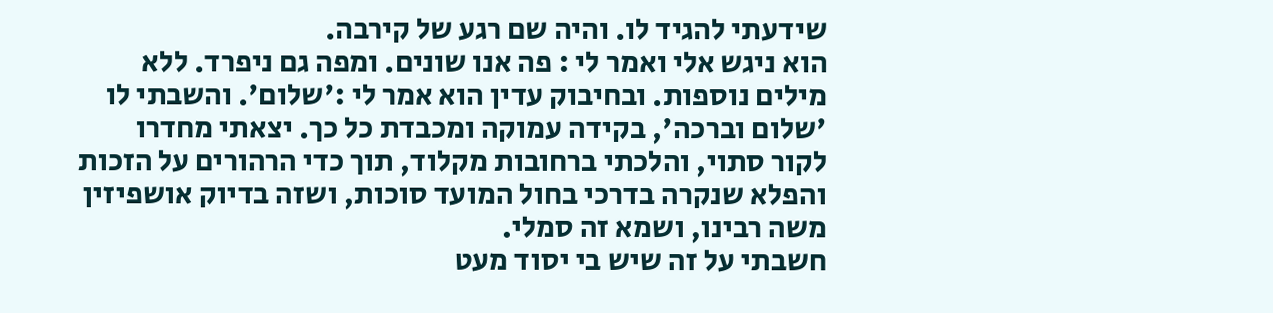שידעתי להגיד לו. והיה שם רגע של קירבה.
הוא ניגש אלי ואמר לי : פה אנו שונים. ומפה גם ניפרד. ללא מילים נוספות. ובחיבוק עדין הוא אמר לי :'שלום'. והשבתי לו 'שלום וברכה', בקידה עמוקה ומכבדת כל כך. יצאתי מחדרו לקור סתוי, והלכתי ברחובות מקלוד, תוך כדי הרהורים על הזכות והפלא שנקרה בדרכי בחול המועד סוכות, ושזה בדיוק אושפיזין משה רבינו, ושמא זה סמלי.
חשבתי על זה שיש בי יסוד מעט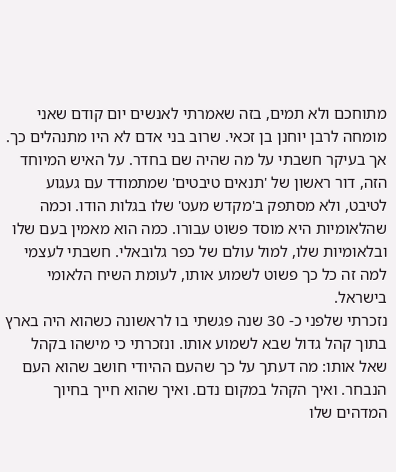מתוחכם ולא תמים, בזה שאמרתי לאנשים יום קודם שאני מומחה לרבן יוחנן בן זכאי. שרוב בני אדם לא היו מתנהלים כך. אך בעיקר חשבתי על מה שהיה שם בחדר. על האיש המיוחד הזה, דור ראשון של 'תנאים טיבטים' שמתמודד עם געגוע לטיבט, ולא מסתפק ב'מקדש מעט' שלו בגלות הודו. וכמה שהלאומיות היא מוסד פשוט עבורו. כמה הוא מאמין בעם שלו ובלאומיות שלו, למול עולם של כפר גלובאלי. חשבתי לעצמי למה זה כל כך פשוט לשמוע אותו, לעומת השיח הלאומי בישראל.
נזכרתי שלפני כ- 30 שנה פגשתי בו לראשונה כשהוא היה בארץ בתוך קהל גדול שבא לשמוע אותו. ונזכרתי כי מישהו בקהל שאל אותו: מה דעתך על כך שהעם ההיודי חושב שהוא העם הנבחר. ואיך הקהל במקום נדם. ואיך שהוא חייך בחיוך המדהים שלו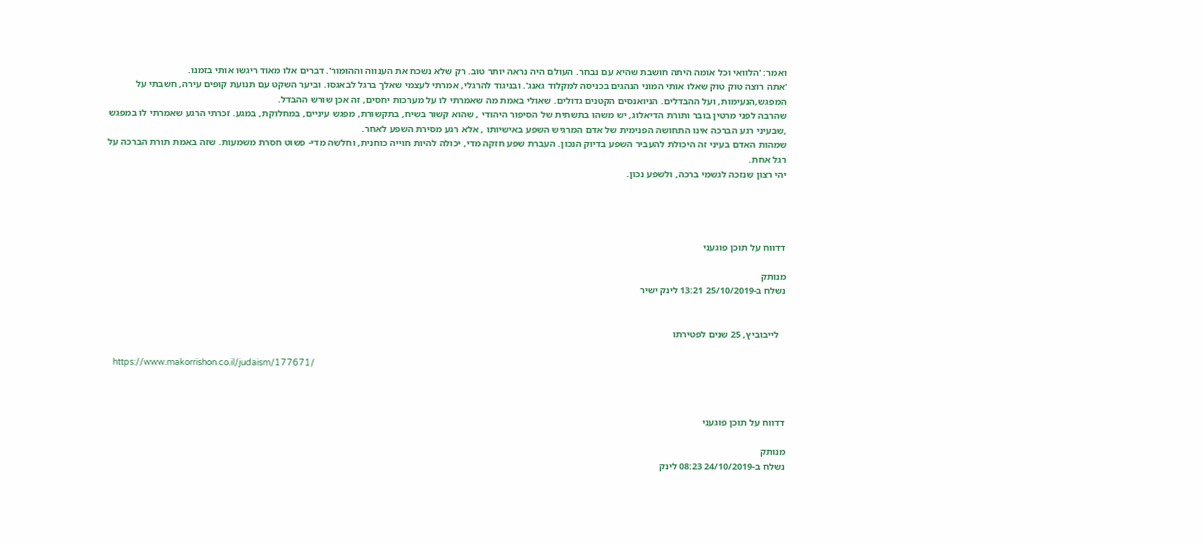ואמר: 'הלוואי וכל אומה היתה חושבת שהיא עם נבחר. העולם היה נראה יותר טוב. רק שלא נשכח את הענווה וההומור'. דברים אלו מאוד ריגשו אותי בזמנו.
'אתה רוצה טוק טוק שאלו אותי המוני הנהגים בכניסה למקלוד גאנג'. ובניגוד להרגלי, אמרתי לעצמי שאלך ברגל לבאגסו. וביער השקט עם תנועת קופים עירה, חשבתי על המפגש,הנעימות, ועל ההבדלים. הניואנסים הקטנים גדולים. שאולי באמת מה שאמרתי לו על מערכות יחסים, זה אכן שורש ההבדל.
שהרבה לפני מרטין בובר ותורת הדיאלוג, יש משהו בתשתית של הסיפור היהודי , שהוא קשור בשיח, בתקשורת, מפגש עיניים, במחלוקת, במגע. זכרתי הרגע שאמרתי לו במפגש ,שבעיני רגע הברכה אינו התחושה הפנימית של אדם המרגיש השפע באישיותו , אלא רגע מסירת השפע לאחר.
שמהות האדם בעיני זה היכולת להעביר השפע בדיוק הנכון. העברת שפע חזקה מדי, יכולה להיות חוייה כוחנית, וחלשה מדי- פשוט חסרת משמעות. שזה באמת תורת הברכה על רגל אחת.
יהי רצון שנזכה לגשמי ברכה, ולשפע נכון.




דדווח על תוכן פוגעני

מנותק
נשלח ב-25/10/2019 13:21 לינק ישיר


   לייבוביץ, 25 שנים לפטירתו

   https://www.makorrishon.co.il/judaism/177671/



דדווח על תוכן פוגעני

מנותק
נשלח ב-24/10/2019 08:23 לינק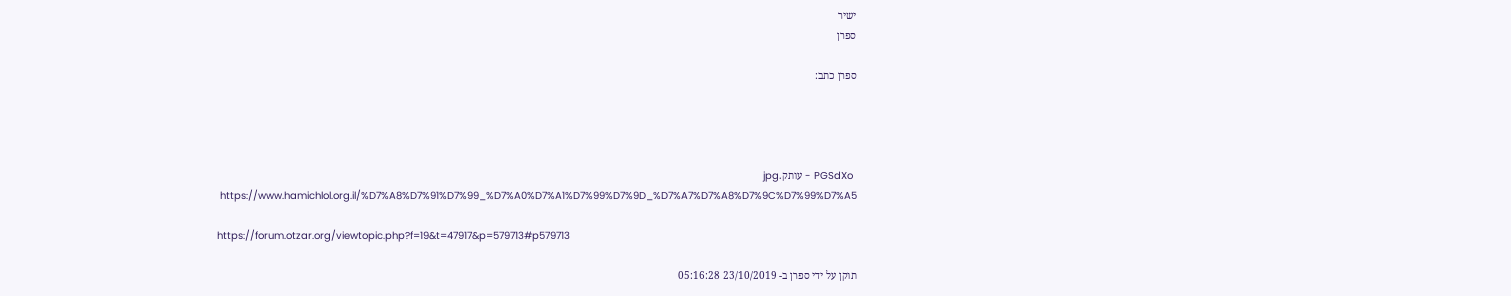ישיר
ספרן

ספרן כתב:




 PGSdXo - עותק.jpg
 https://www.hamichlol.org.il/%D7%A8%D7%91%D7%99_%D7%A0%D7%A1%D7%99%D7%9D_%D7%A7%D7%A8%D7%9C%D7%99%D7%A5

https://forum.otzar.org/viewtopic.php?f=19&t=47917&p=579713#p579713

תוקן על ידי ספרן ב- 23/10/2019 05:16:28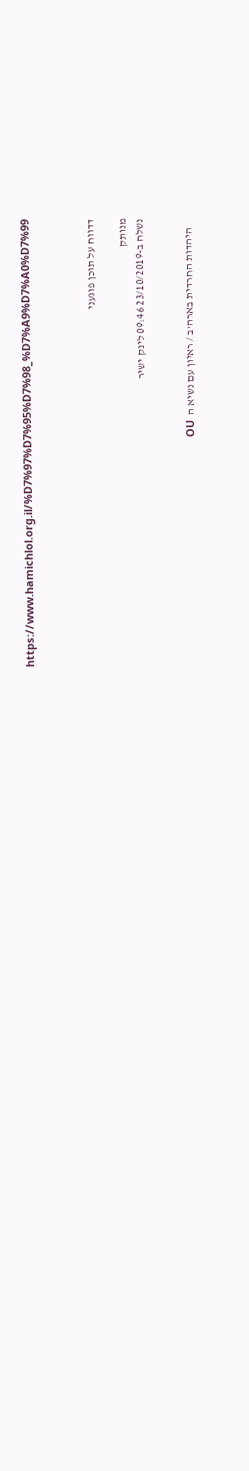https://www.hamichlol.org.il/%D7%97%D7%95%D7%98_%D7%A9%D7%A0%D7%99



דדווח על תוכן פוגעני

מנותק
נשלח ב-23/10/2019 09:46 לינק ישיר


    היהדות החרדית בארה'ב / ראיון עם נשיא ה  OU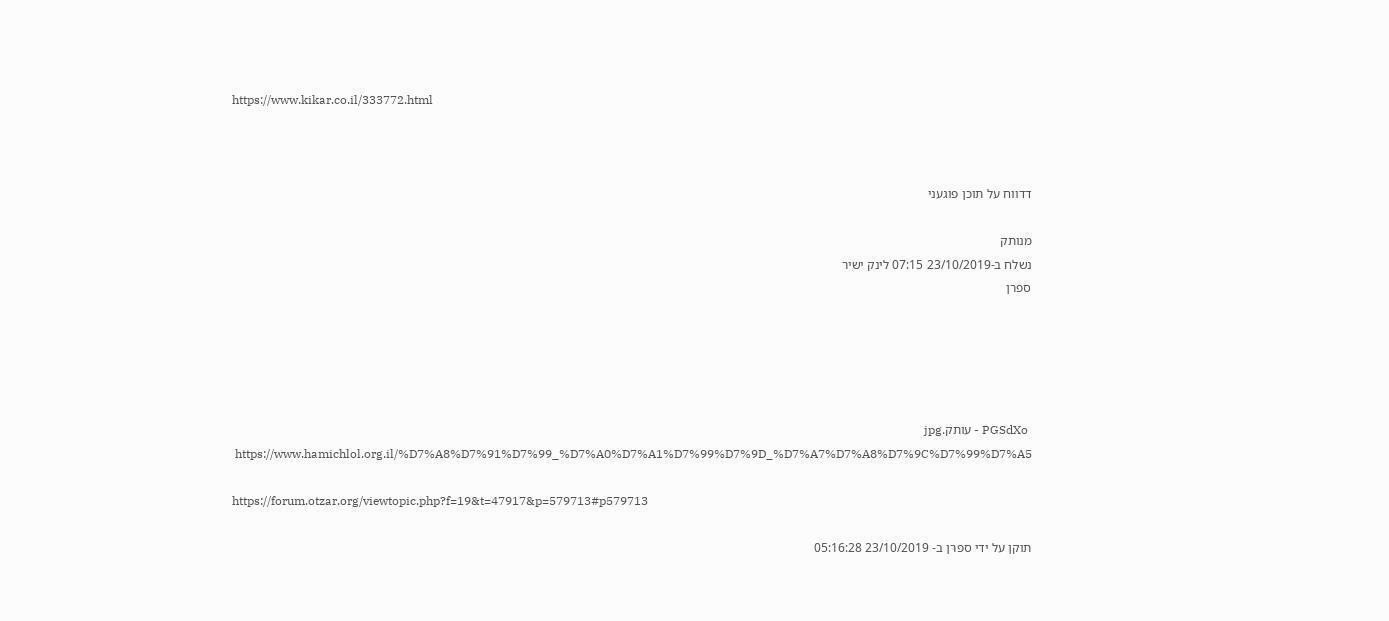https://www.kikar.co.il/333772.html



דדווח על תוכן פוגעני

מנותק
נשלח ב-23/10/2019 07:15 לינק ישיר
ספרן





 PGSdXo - עותק.jpg
 https://www.hamichlol.org.il/%D7%A8%D7%91%D7%99_%D7%A0%D7%A1%D7%99%D7%9D_%D7%A7%D7%A8%D7%9C%D7%99%D7%A5

https://forum.otzar.org/viewtopic.php?f=19&t=47917&p=579713#p579713

תוקן על ידי ספרן ב- 23/10/2019 05:16:28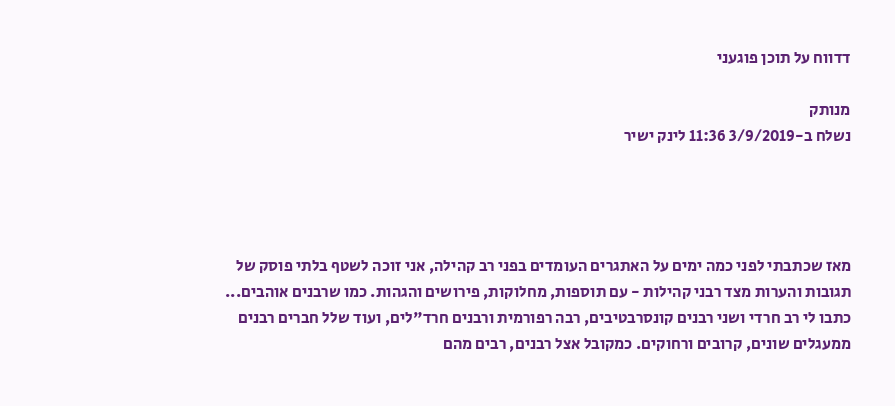דדווח על תוכן פוגעני

מנותק
נשלח ב-3/9/2019 11:36 לינק ישיר




מאז שכתבתי לפני כמה ימים על האתגרים העומדים בפני רב קהילה, אני זוכה לשטף בלתי פוסק של תגובות והערות מצד רבני קהילות - עם תוספות, מחלוקות, פירושים והגהות. כמו שרבנים אוהבים...
כתבו לי רב חרדי ושני רבנים קונסרבטיבים, רבה רפורמית ורבנים חרד"לים, ועוד שלל חברים רבנים ממעגלים שונים, קרובים ורחוקים. כמקובל אצל רבנים, רבים מהם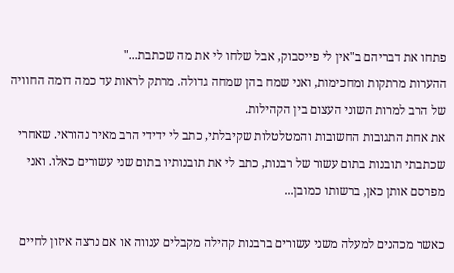פתחו את דבריהם ב"אין לי פייסבוק, אבל שלחו לי את מה שכתבת..."
ההערות מרתקות ומחכימות, ואני שמח בהן שמחה גדולה. מרתק לראות עד כמה דומה החוויה של הרב למרות השוני העצום בין הקהילות.
את אחת התגובות החשובות והמטלטלות שקיבלתי, כתב לי ידידי הרב מאיר נהוראי. שאחרי שכתבתי תובנות בתום עשור של רבנות, כתב לי את תובנותיו בתום שני עשורים כאלו. ואני מפרסם אותן כאן, ברשותו כמובן...

כאשר מכהנים למעלה משני עשורים ברבנות קהילה מקבלים ענווה או אם נרצה איזון לחיים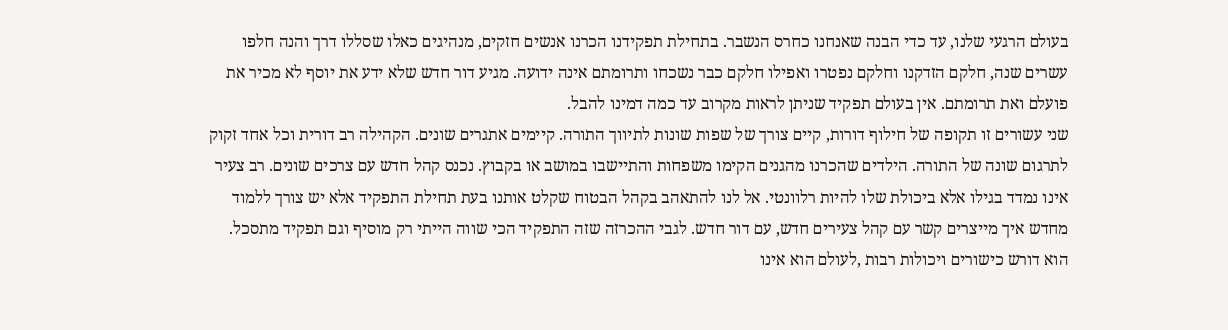בעולם הרגעי שלנו, עד כדי הבנה שאנחנו כחרס הנשבר. בתחילת תפקידנו הכרנו אנשים חזקים, מנהיגים כאלו שסללו דרך והנה חלפו עשרים שנה, חלקם הזדקנו וחלקם נפטרו ואפילו חלקם כבר נשכחו ותרומתם אינה ידועה. מגיע דור חדש שלא ידע את יוסף לא מכיר את פועלם ואת תרומתם. אין בעולם תפקיד שניתן לראות מקרוב עד כמה דמינו להבל.
שני עשורים זו תקופה של חילוף דורות, קיים צורך של שפות שונות לתיווך התורה. קיימים אתגרים שונים. הקהילה רב דורית וכל אחד זקוק לתרגום שונה של התורה. הילדים שהכרנו מהגנים הקימו משפחות והתיישבו במושב או בקבוץ. נכנס קהל חדש עם צרכים שונים. רב צעיר אינו נמדד בגילו אלא ביכולת שלו להיות רלוונטי. אל לנו להתאהב בקהל הבטוח שקלט אותנו בעת תחילת התפקיד אלא יש צורך ללמוד מחדש איך מייצרים קשר עם קהל צעירים חדש, עם דור חדש. לגבי ההכרזה שזה התפקיד הכי שווה הייתי רק מוסיף וגם תפקיד מתסכל. הוא דורש כישורים ויכולות רבות ,לעולם הוא אינו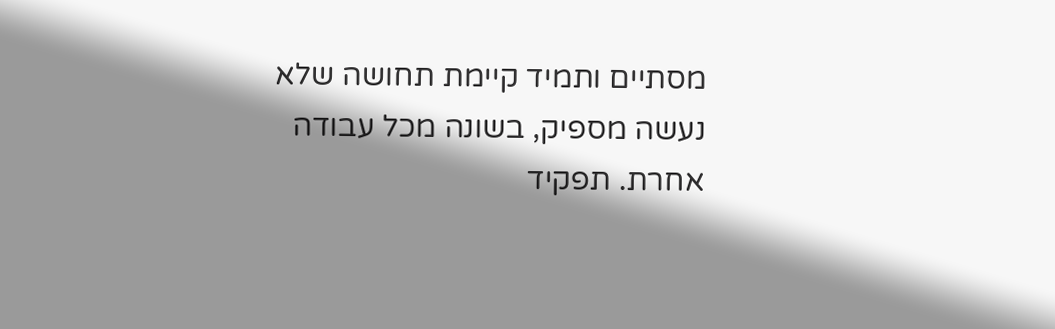מסתיים ותמיד קיימת תחושה שלא נעשה מספיק, בשונה מכל עבודה אחרת. תפקיד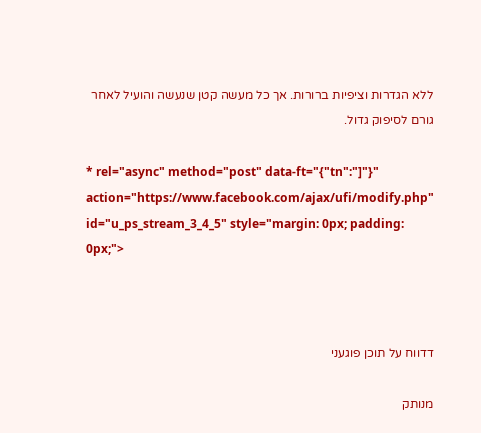ללא הגדרות וציפיות ברורות. אך כל מעשה קטן שנעשה והועיל לאחר גורם לסיפוק גדול.

* rel="async" method="post" data-ft="{"tn":"]"}" action="https://www.facebook.com/ajax/ufi/modify.php" id="u_ps_stream_3_4_5" style="margin: 0px; padding: 0px;">



דדווח על תוכן פוגעני

מנותק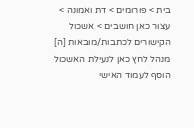בית > פורומים > דת ואמונה > עצור כאן חושבים > אשכול הקישורים לכתבות/מובאות [ה]
מנהל לחץ כאן לנעילת האשכול
הוסף לעמוד האישי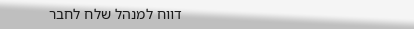דווח למנהל שלח לחבר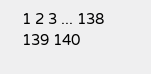1 2 3 ... 138 139 140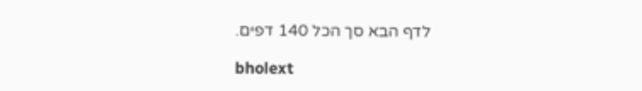לדף הבא סך הכל 140 דפים.

bholext